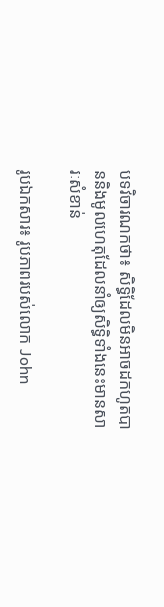បទវិចារណកថា៖ សិទ្ធិដែលមិនអាចដកហូតបាននិងមូលហេតុដែលនាំឲ្យសិទ្ធិទាំងនេះមានសារៈសំខាន់

រូបឯកសារ៖ រូបភាពរបស់លោក John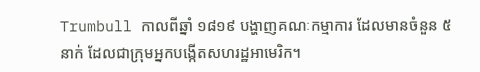Trumbull កាលពីឆ្នាំ ១៨១៩ បង្ហាញគណៈកម្មាការ ដែលមានចំនួន ៥ នាក់ ដែលជាក្រុមអ្នកបង្កើតសហរដ្ឋអាមេរិក។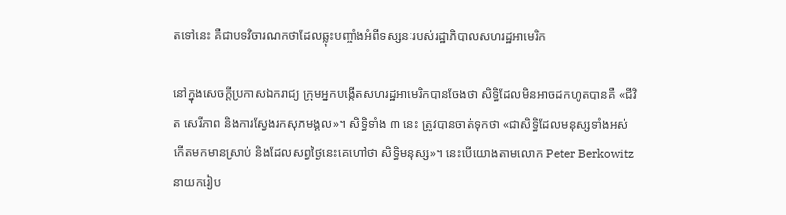តទៅនេះ គឺជាបទវិចារណកថាដែលឆ្លុះបញ្ចាំងអំពីទស្សនៈរបស់រដ្ឋាភិបាលសហរដ្ឋអាមេរិក

នៅក្នុងសេចក្តីប្រកាសឯករាជ្យ ក្រុមអ្នកបង្កើតសហរដ្ឋអាមេរិកបានចែងថា សិទ្ធិដែលមិនអាចដកហូតបានគឺ «ជីវិត សេរីភាព និងការស្វែងរកសុភមង្គល»។ សិទ្ធិទាំង ៣ នេះ ត្រូវបានចាត់ទុកថា «ជាសិទ្ធិដែលមនុស្សទាំងអស់កើតមកមានស្រាប់ និងដែលសព្វថ្ងៃនេះគេហៅថា សិទ្ធិមនុស្ស»។ នេះបើយោងតាមលោក Peter Berkowitz នាយករៀប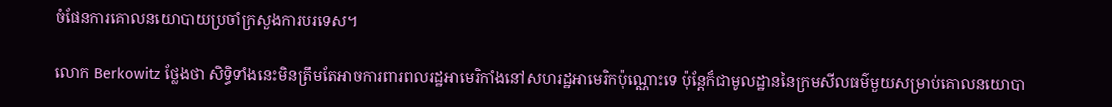ចំផែនការគោលនយោបាយប្រចាំក្រសួងការបរទេស។

លោក Berkowitz ថ្លែងថា សិទ្ធិទាំងនេះមិនត្រឹមតែអាចការពារពលរដ្ឋអាមេរិកាំងនៅសហរដ្ឋអាមេរិកប៉ុណ្ណោះទេ ប៉ុន្តែក៏ជាមូលដ្ឋាននៃក្រមសីលធម៌មួយសម្រាប់គោលនយោបា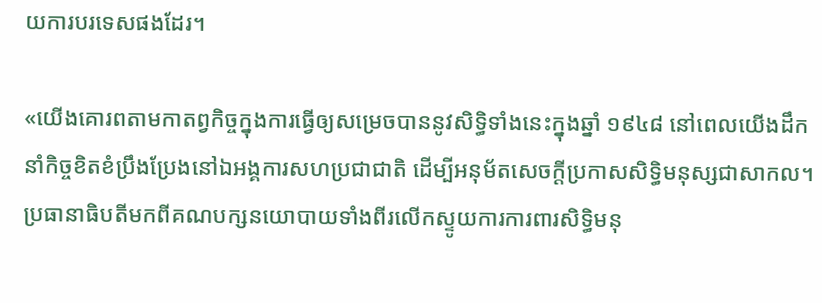យការបរទេសផងដែរ។

«យើងគោរពតាមកាតព្វកិច្ចក្នុងការធ្វើឲ្យសម្រេចបាននូវសិទ្ធិទាំងនេះក្នុងឆ្នាំ ១៩៤៨ នៅពេលយើងដឹកនាំកិច្ចខិតខំប្រឹងប្រែងនៅឯអង្គការសហប្រជាជាតិ ដើម្បីអនុម័តសេចក្តីប្រកាសសិទ្ធិមនុស្សជាសាកល។ ប្រធានាធិបតីមកពីគណបក្សនយោបាយទាំងពីរលើកស្ទូយការការពារសិទ្ធិមនុ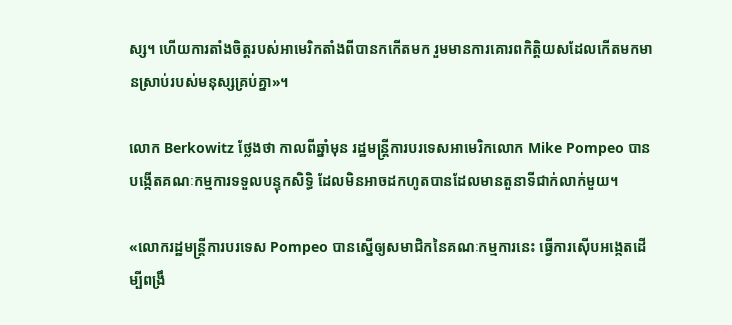ស្ស។ ហើយការតាំងចិត្តរបស់អាមេរិកតាំងពីបានកកើតមក រួមមានការគោរពកិត្តិយសដែលកើតមកមានស្រាប់របស់មនុស្សគ្រប់គ្នា»។

លោក Berkowitz ថ្លែងថា កាលពីឆ្នាំមុន រដ្ឋមន្ត្រីការបរទេសអាមេរិកលោក Mike Pompeo បានបង្កើតគណៈកម្មការទទួលបន្ទុកសិទ្ធិ ដែលមិនអាចដកហូតបានដែលមានតួនាទីជាក់លាក់មួយ។

«លោករដ្ឋមន្ត្រីការបរទេស Pompeo បានស្នើឲ្យសមាជិកនៃគណៈកម្មការនេះ ធ្វើការស៊ើបអង្កេតដើម្បីពង្រឹ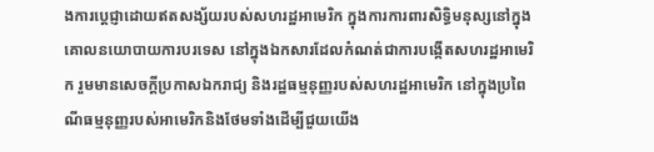ងការប្តេជ្ញាដោយឥតសង្ស័យរបស់សហរដ្ឋអាមេរិក ក្នុងការការពារសិទ្ធិមនុស្សនៅក្នុងគោលនយោបាយការបរទេស នៅក្នុងឯកសារដែលកំណត់ជាការបង្កើតសហរដ្ឋអាមេរិក រួមមានសេចក្តីប្រកាសឯករាជ្យ និងរដ្ឋធម្មនុញ្ញរបស់សហរដ្ឋអាមេរិក នៅក្នុងប្រពៃណីធម្មនុញ្ញរបស់អាមេរិកនិងថែមទាំងដើម្បីជួយយើង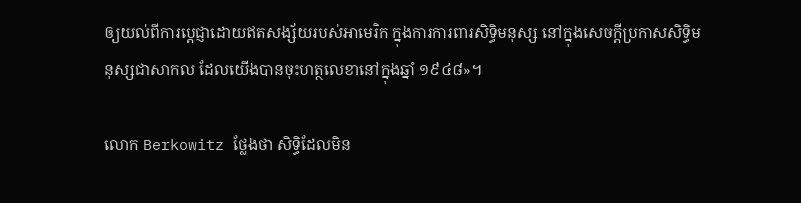ឲ្យយល់ពីការប្តេជ្ញាដោយឥតសង្ស័យរបស់អាមេរិក ក្នុងការការពារសិទ្ធិមនុស្ស នៅក្នុងសេចក្តីប្រកាសសិទ្ធិមនុស្សជាសាកល ដែលយើងបានចុះហត្ថលេខានៅក្នុងឆ្នាំ ១៩៤៨»។

លោក Berkowitz ថ្លែងថា សិទ្ធិដែលមិន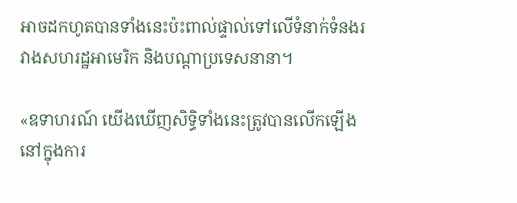អាចដកហូតបានទាំងនេះប៉ះពាល់ផ្ទាល់ទៅលើទំនាក់ទំនងរវាងសហរដ្ឋអាមេរិក និងបណ្តាប្រទេសនានា។

«ឧទាហរណ៍ យើងឃើញសិទ្ធិទាំងនេះត្រូវបានលើកឡើងនៅក្នុងការ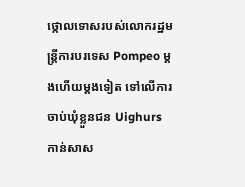ថ្កោលទោសរបស់លោករដ្ឋមន្ត្រីការបរទេស Pompeo ម្តងហើយម្តងទៀត ទៅលើការចាប់ឃុំខ្លួនជន Uighurs កាន់សាស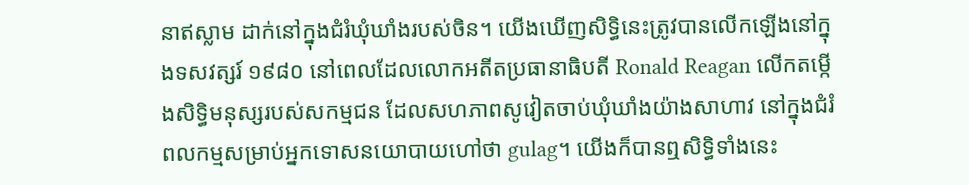នាឥស្លាម ដាក់នៅក្នុងជំរំឃុំឃាំងរបស់ចិន។ យើងឃើញសិទ្ធិនេះត្រូវបានលើកឡើងនៅក្នុងទសវត្សរ៍ ១៩៨០ នៅពេលដែលលោកអតីតប្រធានាធិបតី Ronald Reagan លើកតម្កើងសិទ្ធិមនុស្សរបស់សកម្មជន ដែលសហភាពសូវៀតចាប់ឃុំឃាំងយ៉ាងសាហាវ នៅក្នុងជំរំពលកម្មសម្រាប់អ្នកទោសនយោបាយហៅថា gulag។ យើងក៏បានឮសិទ្ធិទាំងនេះ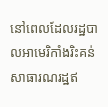នៅពេលដែលរដ្ឋបាលអាមេរិកាំងរិះគន់សាធារណរដ្ឋឥ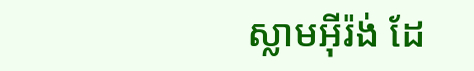ស្លាមអ៊ីរ៉ង់ ដែ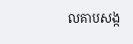លគាបសង្ក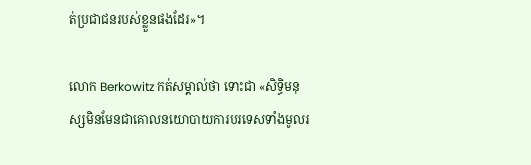ត់ប្រជាជនរបស់ខ្លួនផងដែរ»។

លោក Berkowitz កត់សម្គាល់ថា ទោះជា «សិទ្ធិមនុស្សមិនមែនជាគោលនយោបាយការបរទេសទាំងមូលរ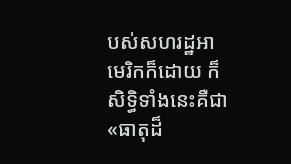បស់សហរដ្ឋអាមេរិកក៏ដោយ ក៏សិទ្ធិទាំងនេះគឺជា «ធាតុដ៏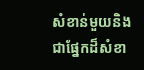សំខាន់មួយនិងជាផ្នែកដ៏សំខា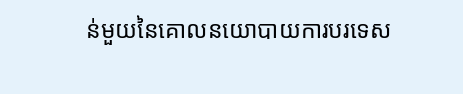ន់មួយនៃគោលនយោបាយការបរទេស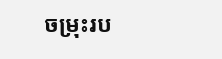ចម្រុះរប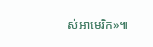ស់អាមេរិក»៕